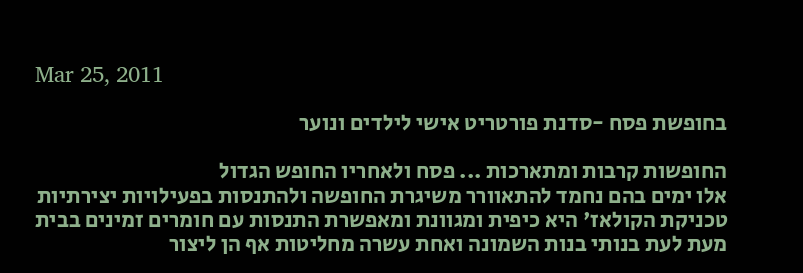Mar 25, 2011

בחופשת פסח -סדנת פורטריט אישי לילדים ונוער

החופשות קרבות ומתארכות ... פסח ולאחריו החופש הגדול
אלו ימים בהם נחמד להתאוורר משיגרת החופשה ולהתנסות בפעילויות יצירתיות
טכניקת הקולאז' היא כיפית ומגוונת ומאפשרת התנסות עם חומרים זמינים בבית
מעת לעת בנותי בנות השמונה ואחת עשרה מחליטות אף הן ליצור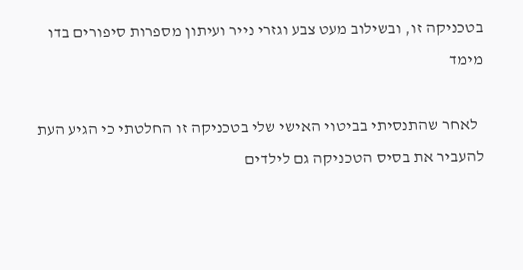בטכניקה זו, ובשילוב מעט צבע וגזרי נייר ועיתון מספרות סיפורים בדו מימד

  לאחר שהתנסיתי בביטוי האישי שלי בטכניקה זו החלטתי כי הגיע העת להעביר את בסיס הטכניקה גם לילדים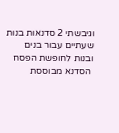וגיבשתי 2 סדנאות בנות שעתיים עבור בנים ובנות לחופשת הפסח
 הסדנא מבוססת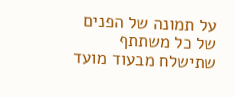על תמונה של הפנים של כל משתתף שתישלח מבעוד מועד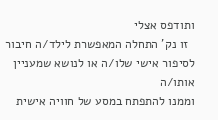ותודפס אצלי
  זו נק' התחלה המאפשרת לילד/ה חיבור לסיפור אישי שלו/ה או לנושא שמעניין אותו/ה
וממנו להתפתח במסע של חוויה אישית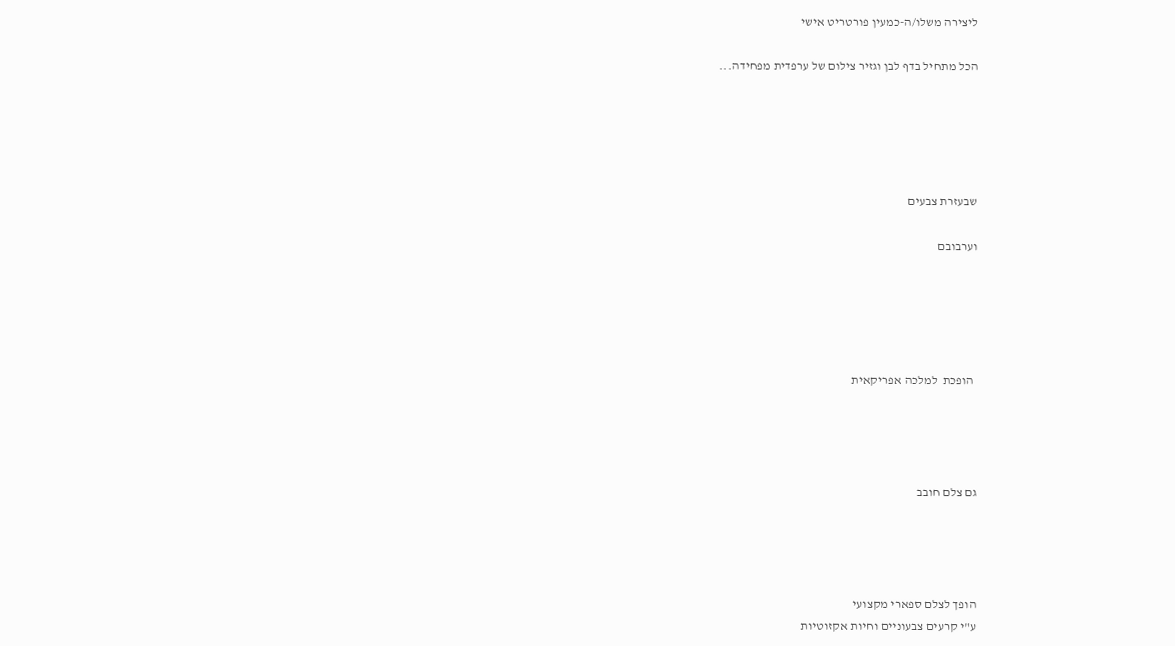ליצירה משלו/ה-כמעין פורטריט אישי

הכל מתחיל בדף לבן וגזיר צילום של ערפדית מפחידה...





שבעזרת צבעים

וערבובם





 הופכת  למלכה אפריקאית




גם צלם חובב




הופך לצלם ספארי מקצועי
ע"י קרעים צבעוניים וחיות אקזוטיות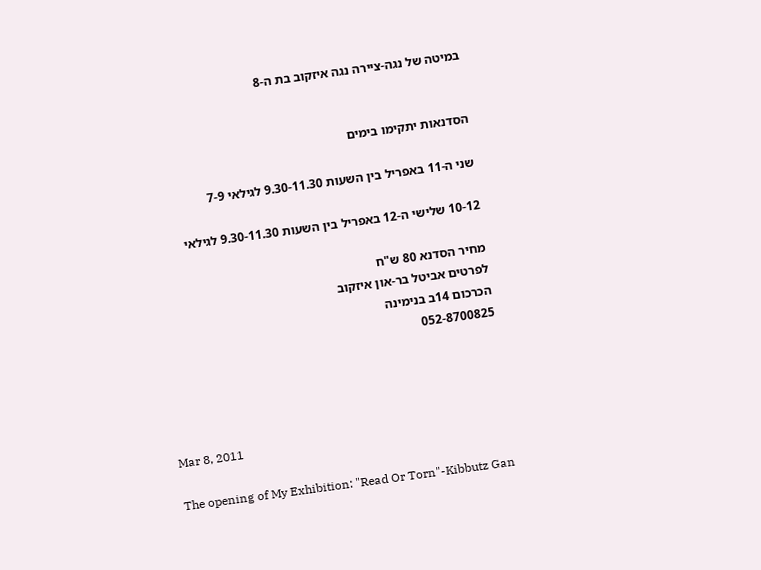במיטה של נגה-ציירה נגה איזקוב בת ה-8


הסדנאות יתקימו בימים

שני ה-11 באפריל בין השעות 9.30-11.30 לגילאי 7-9

10-12 שלישי ה-12 באפריל בין השעות 9.30-11.30 לגילאי

מחיר הסדנא 80 ש"ח
לפרטים אביטל בר-און איזקוב
הכרכום 14ב בנימינה
052-8700825




Mar 8, 2011

The opening of My Exhibition: "Read Or Torn"-Kibbutz Gan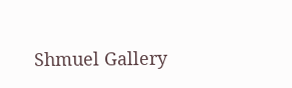Shmuel Gallery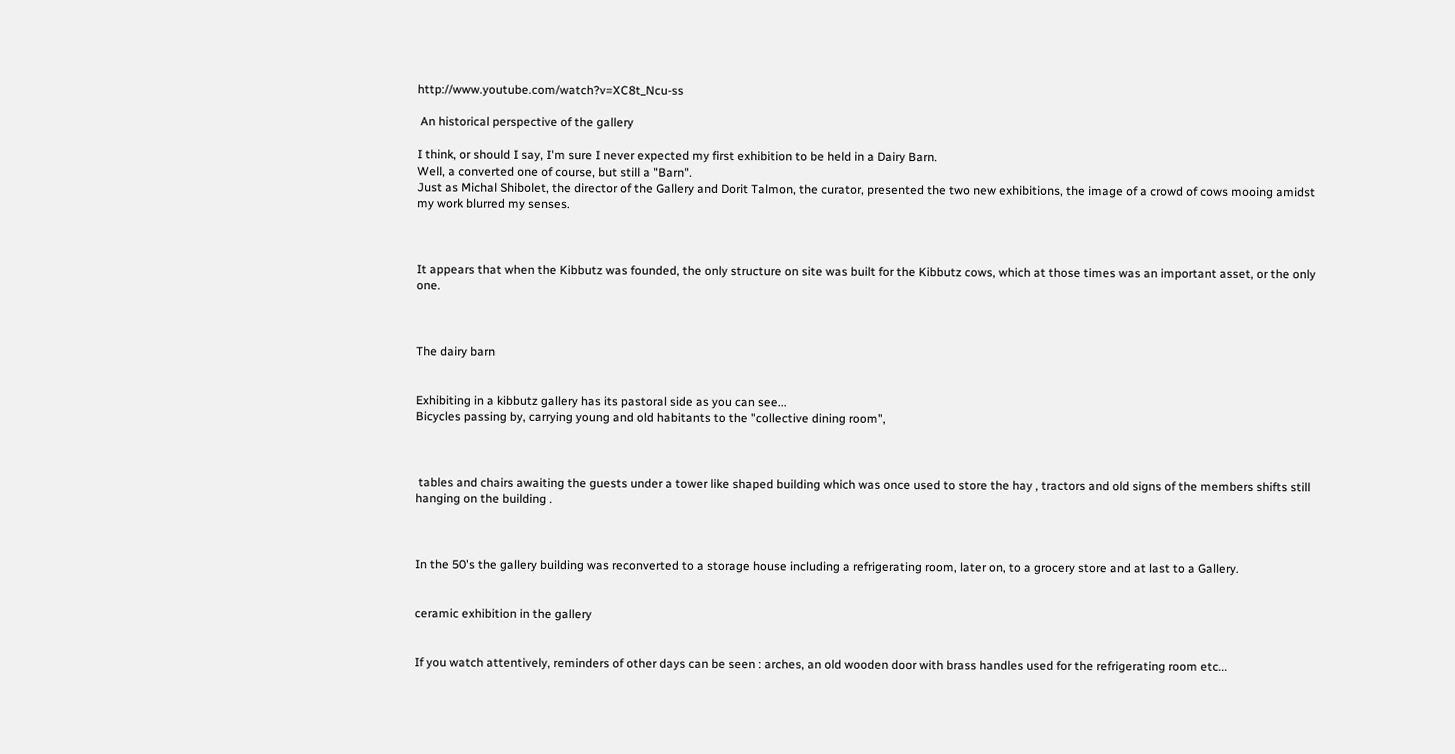http://www.youtube.com/watch?v=XC8t_Ncu-ss

 An historical perspective of the gallery

I think, or should I say, I'm sure I never expected my first exhibition to be held in a Dairy Barn.
Well, a converted one of course, but still a "Barn".
Just as Michal Shibolet, the director of the Gallery and Dorit Talmon, the curator, presented the two new exhibitions, the image of a crowd of cows mooing amidst my work blurred my senses.



It appears that when the Kibbutz was founded, the only structure on site was built for the Kibbutz cows, which at those times was an important asset, or the only one.



The dairy barn


Exhibiting in a kibbutz gallery has its pastoral side as you can see...
Bicycles passing by, carrying young and old habitants to the "collective dining room",



 tables and chairs awaiting the guests under a tower like shaped building which was once used to store the hay , tractors and old signs of the members shifts still hanging on the building .



In the 50's the gallery building was reconverted to a storage house including a refrigerating room, later on, to a grocery store and at last to a Gallery.


ceramic exhibition in the gallery


If you watch attentively, reminders of other days can be seen : arches, an old wooden door with brass handles used for the refrigerating room etc...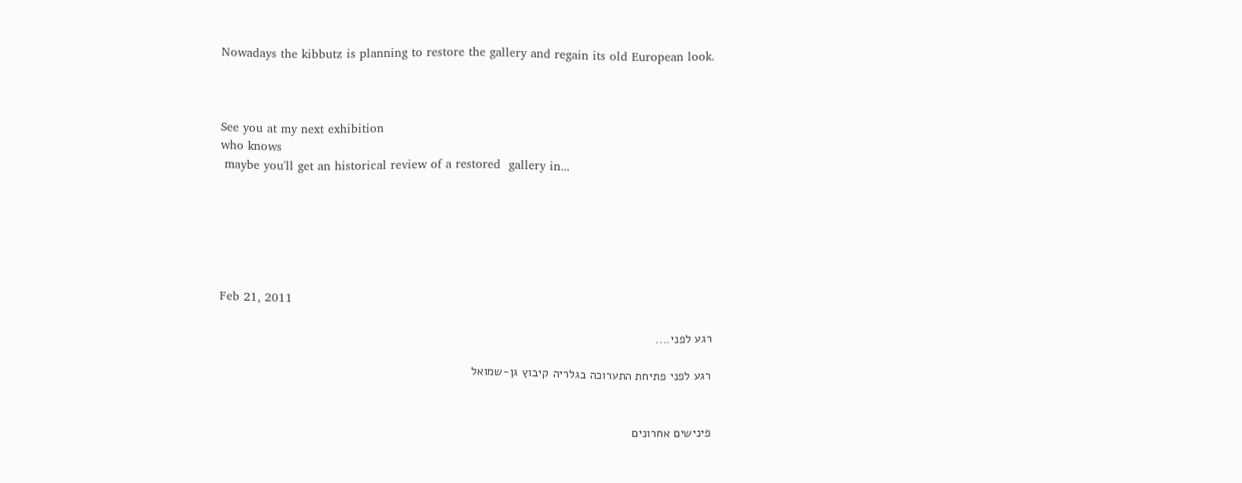Nowadays the kibbutz is planning to restore the gallery and regain its old European look.



See you at my next exhibition
who knows
 maybe you'll get an historical review of a restored  gallery in...






Feb 21, 2011

רגע לפני....

רגע לפני פתיחת התערוכה בגלריה קיבוץ גן-שמואל


פינישים אחרונים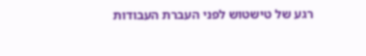רגע של טישטוש לפני העברת העבודות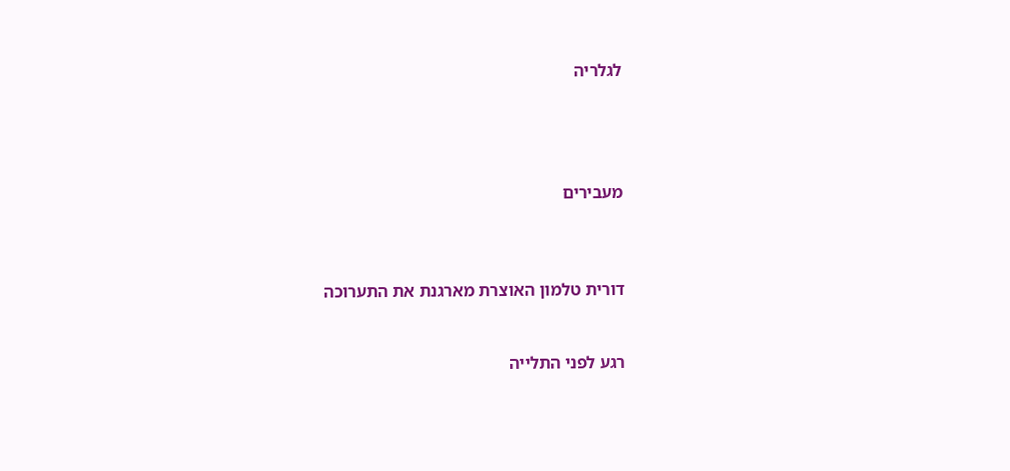לגלריה




מעבירים



דורית טלמון האוצרת מארגנת את התערוכה


רגע לפני התלייה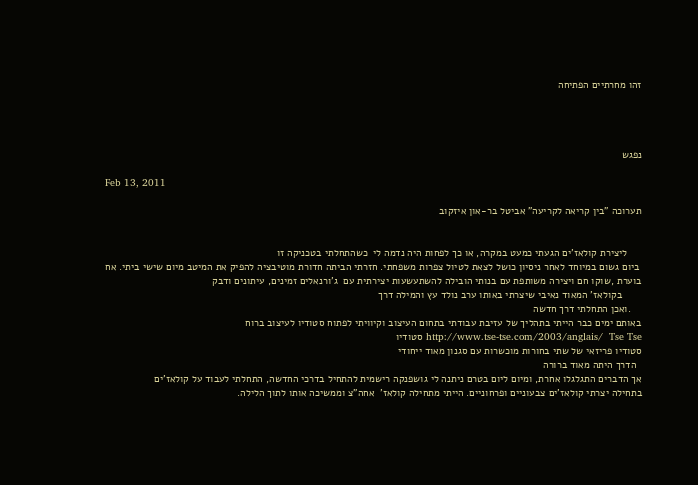זהו מחרתיים הפתיחה




נפגש

Feb 13, 2011

תערוכה "בין קריאה לקריעה" אביטל בר-און איזקוב


     ליצירת קולאז'ים הגעתי כמעט במקרה, או כך לפחות היה נדמה לי  כשהתחלתי בטכניקה זו
 ביום גשום במיוחד לאחר ניסיון כושל לצאת לטיול צפרות משפחתי. חזרתי הביתה חדורת מוטיבציה להפיק את המיטב מיום שישי ביתי. אח בוערת ,שוקו חם ויצירה משותפת עם בנותי הובילה להשתעשעות יצירתית עם  ג'ורנאלים זמינים, עיתונים ודבק
       בקולאז' המאוד נאיבי שיצרתי באותו ערב נולד עץ והמילה דרך
    .ואכן התחלתי דרך חדשה
באותם ימים כבר הייתי בתהליך של עזיבת עבודתי בתחום העיצוב וקיוויתי לפתוח סטודיו לעיצוב ברוח
http://www.tse-tse.com/2003/anglais/  Tse Tse סטודיו
סטודיו פריזאי של שתי בחורות מוכשרות עם סגנון מאוד ייחודי
  הדרך היתה מאוד ברורה
אך הדברים התגלגלו אחרת, ומיום ליום בטרם ניתנה לי גושפנקה רישמית להתחיל בדרכי החדשה, התחלתי לעבוד על קולאז'ים
בתחילה יצרתי קולאז'ים צבעוניים ופרחוניים. הייתי מתחילה קולאז'  אחה"צ וממשיכה אותו לתוך הלילה.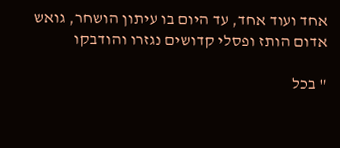אחד ועוד אחד, עד היום בו עיתון הושחר, גואש אדום הותז ופסלי קדושים נגזרו והודבקו

" בכל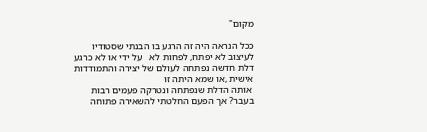מקום"

ככל הנראה היה זה הרגע בו הבנתי שסטודיו לעיצוב לא יפתח, לפחות לא   על ידי או לא כרגע
דלת חדשה נפתחה לעולם של יצירה והתמודדות אישית ,או שמא היתה זו
 אותה הדלת שנפתחה ונטרקה פעמים רבות בעבר? אך הפעם החלטתי להשאירה פתוחה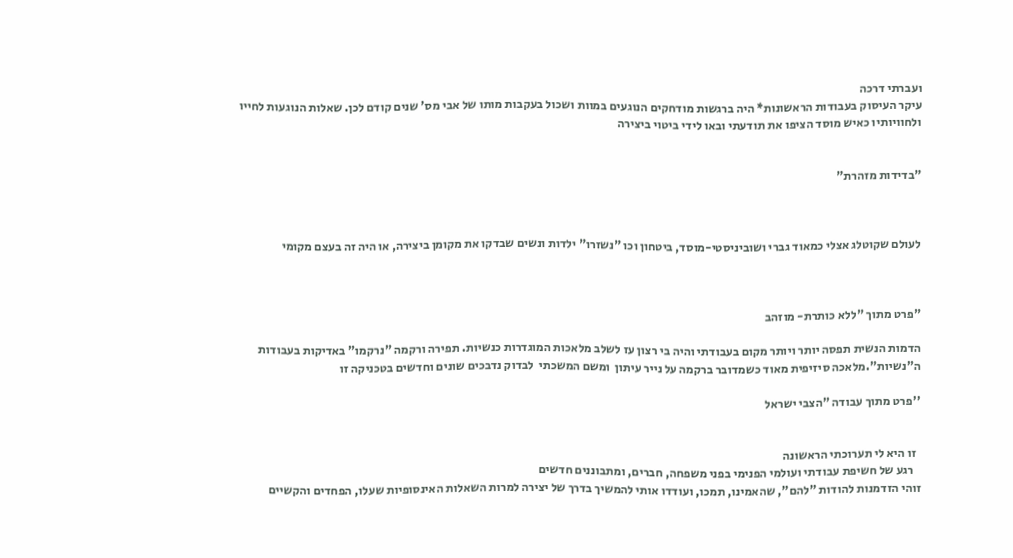ועברתי דרכה
עיקר העיסוק בעבודות הראשונות* היה ברגשות מודחקים הנוגעים במוות ושכול בעקבות מותו של אבי מס' שנים קודם לכן. שאלות הנוגעות לחייו ולחוויותיו כאיש מוסד הציפו את תודעתי ובאו לידי ביטוי ביצירה


"בדידות מזהרת"



לעולם שקוטלג אצלי כמאוד גברי ושוביניסטי-מוסד, ביטחון וכו "נשזרו" ילדות ונשים שבדקו את מקומן ביצירה, או היה זה בעצם מקומי



"פרט מתוך "ללא כותרת- מוזהב

הדמות הנשית תפסה יותר ויותר מקום בעבודתי והיה בי רצון עז לשלב מלאכות המוגדרות כנשיות. תפירה ורקמה "נרקמו" באדיקות בעבודות ה"נשיות".מלאכה סיזיפית מאוד כשמדובר ברקמה על נייר עיתון  ומשם המשכתי  לבדוק נדבכים שונים וחדשים בטכניקה זו

''פרט מתוך עבודה "הצבי ישראל


  זו היא לי תערוכתי הראשונה
   רגע של חשיפת עבודתי ועולמי הפנימי בפני משפחה, חברים, ומתבוננים חדשים
זוהי הזדמנות להודות "להם", שהאמינו, תמכו, ועודדו אותי להמשיך בדרך של יצירה למרות השאלות האינסופיות שעלו, הפחדים והקשיים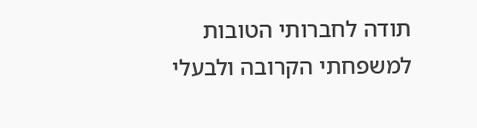תודה לחברותי הטובות למשפחתי הקרובה ולבעלי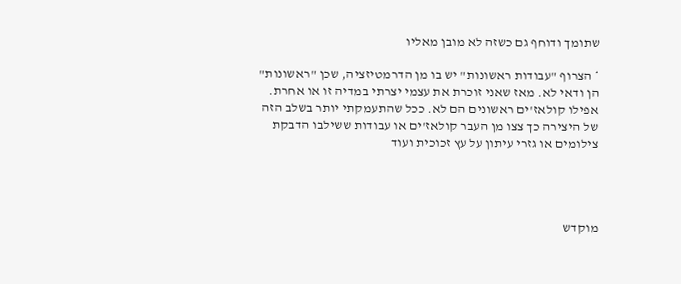שתומך ודוחף גם כשזה לא מובן מאליו

* הצרוף "עבודות ראשונות" יש בו מן הדרמטיזציה, שכן "ראשונות" הן ודאי לא. מאז שאני זוכרת את עצמי יצרתי במדיה זו או אחרת. אפילו קולאז'ים ראשונים הם לא. ככל שהתעמקתי יותר בשלב הזה של היצירה כך צצו מן העבר קולאז'ים או עבודות ששילבו הדבקת צילומים או גזרי עיתון על עץ זכוכית ועוד




מוקדש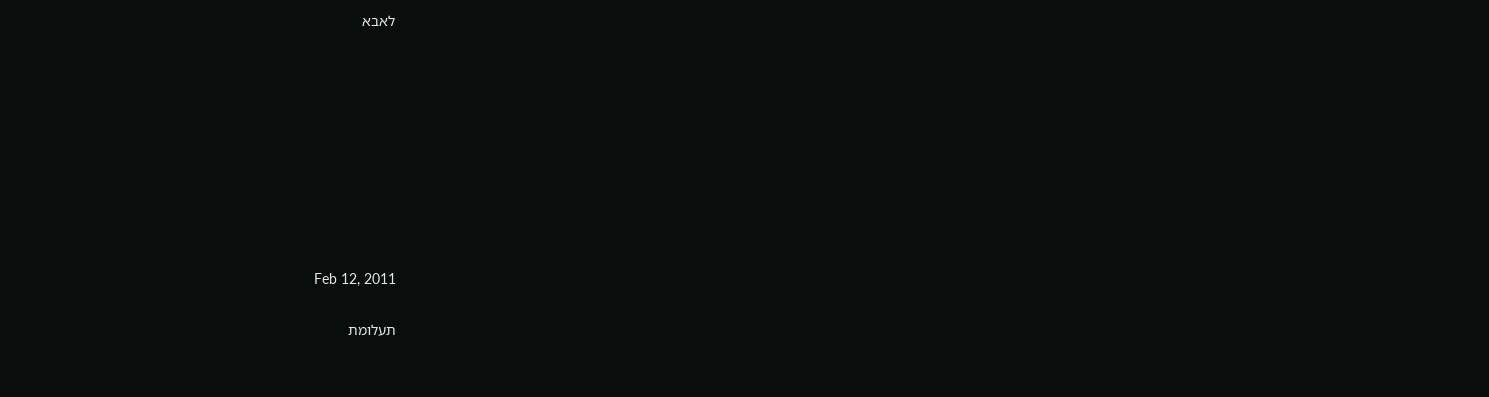לאבא









Feb 12, 2011

תעלומת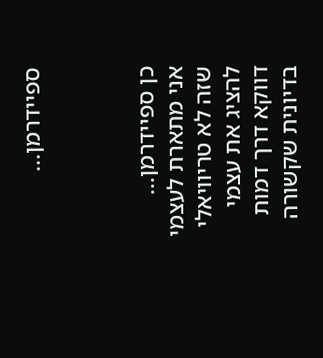ספיידרמן...



כן ספיידרמן...
אני מתארת לעצמי שזה לא טריוויאלי להציג את עצמי דווקא דרך דמות בדיונית שקשורה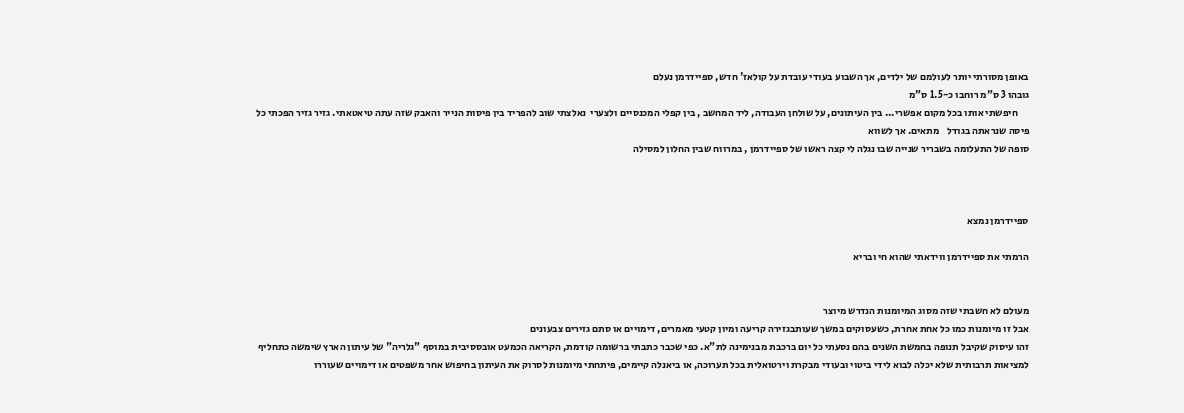באופן מסורתי יותר לעולמם של ילדים, אך השבוע בעודי עובדת על קולאז' חדש, ספיידרמן נעלם
גובהו 3 ס"מ רוחבו כ-1.5 ס"מ
      חיפשתי אותו בכל מקום אפשרי... בין העיתונים, על שולחן העבודה, ליד המחשב , בין קפלי המכנסיים ולצערי  נאלצתי שוב להפריד בין פיסות הנייר והאבק שזה עתה טיאטאתי. גזיר גזיר הפכתי כל פיסה שנראתה בגודל    מתאים. אך לשווא
סופה של התעלומה בשבריר שנייה שבו נגלה לי קצה ראשו של ספיידרמן , במרווח שבין החלון למסילה



ספיידרמן נמצא

הרמתי את ספיידרמן ווידאתי שהוא חי ובריא


מעולם לא חשבתי שזה מסוג המיומנות הנדרש מיוצר
אבל זו מיומנות כמו כל אחת אחרת, כשעסוקים במשך שעותבגזירה קריעה ומיון קטעי מאמרים, דימויים או סתם גזירים צבעונים
זהו עיסוק שקיבל תנופה בחמשת השנים בהם נסעתי כל יום ברכבת מבנימינה לת"א. כפי שכבר כתבתי ברשומה קודמת, הקריאה הכמעט אובססיבית במוסף "גלריה" של עיתון הארץ שימשה כתחליף למציאות תרבותית שלא יכלה לבוא לידי ביטוי ובעודי מבקרת וירטואלית בכל תערוכה, או ביאנלה קיימים, פיתחתי מיומנות לסרוק את העיתון בחיפוש אחר משפטים או דימויים שעוררו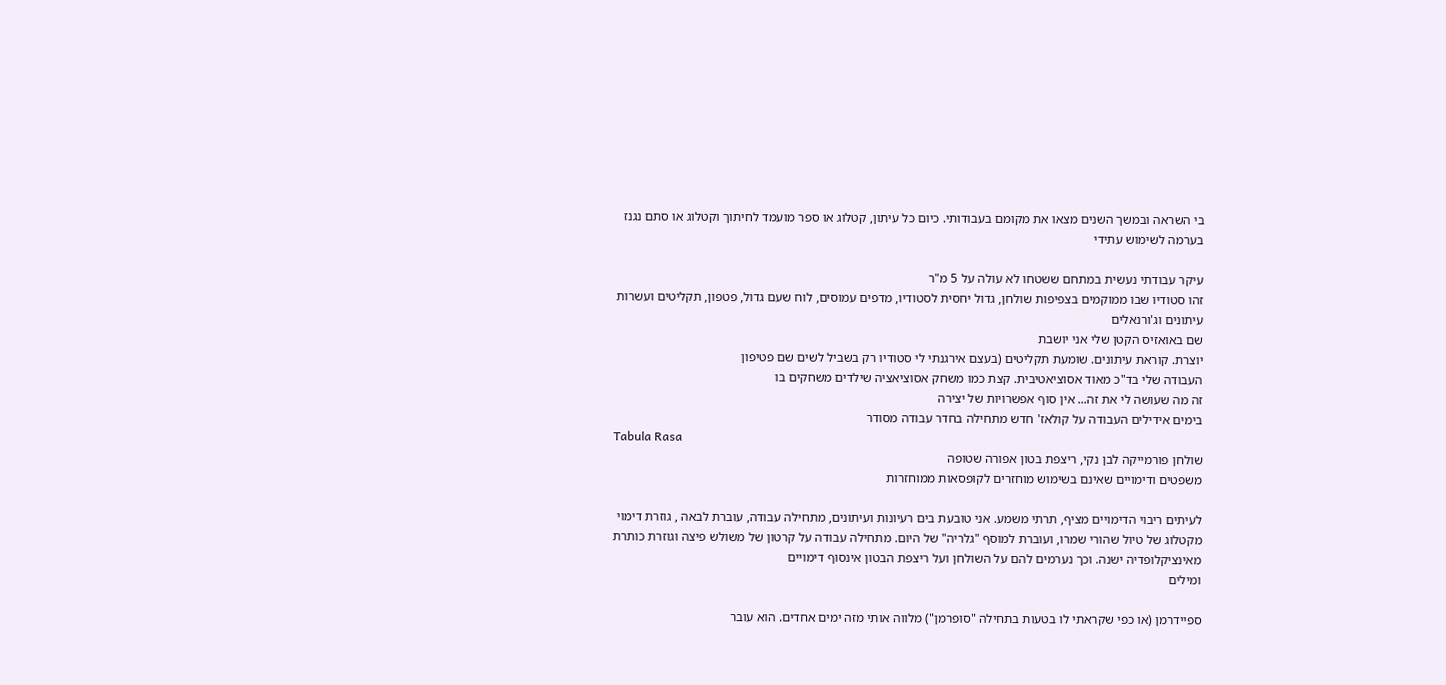בי השראה ובמשך השנים מצאו את מקומם בעבודותי. כיום כל עיתון, קטלוג או ספר מועמד לחיתוך וקטלוג או סתם נגנז בערמה לשימוש עתידי

עיקר עבודתי נעשית במתחם ששטחו לא עולה על 5 מ"ר
זהו סטודיו שבו ממוקמים בצפיפות שולחן, גדול יחסית לסטודיו, מדפים עמוסים, לוח שעם גדול, פטפון, תקליטים ועשרות עיתונים וג'ורנאלים
שם באואזיס הקטן שלי אני יושבת
יוצרת. קוראת עיתונים. שומעת תקליטים (בעצם אירגנתי לי סטודיו רק בשביל לשים שם פטיפון
העבודה שלי בד"כ מאוד אסוציאטיבית. קצת כמו משחק אסוציאציה שילדים משחקים בו
זה מה שעושה לי את זה... אין סוף אפשרויות של יצירה
בימים אידילים העבודה על קולאז' חדש מתחילה בחדר עבודה מסודר
Tabula Rasa
שולחן פורמייקה לבן נקי, ריצפת בטון אפורה שטופה
משפטים ודימויים שאינם בשימוש מוחזרים לקופסאות ממוחזרות

לעיתים ריבוי הדימויים מציף, תרתי משמע. אני טובעת בים רעיונות ועיתונים, מתחילה עבודה, עוברת לבאה , גוזרת דימוי מקטלוג של טיול שהורי שמרו, ועוברת למוסף "גלריה" של היום. מתחילה עבודה על קרטון של משולש פיצה וגוזרת כותרת מאינציקלופדיה ישנה. וכך נערמים להם על השולחן ועל ריצפת הבטון אינסוף דימויים
ומילים

ספיידרמן (או כפי שקראתי לו בטעות בתחילה "סופרמן") מלווה אותי מזה ימים אחדים. הוא עובר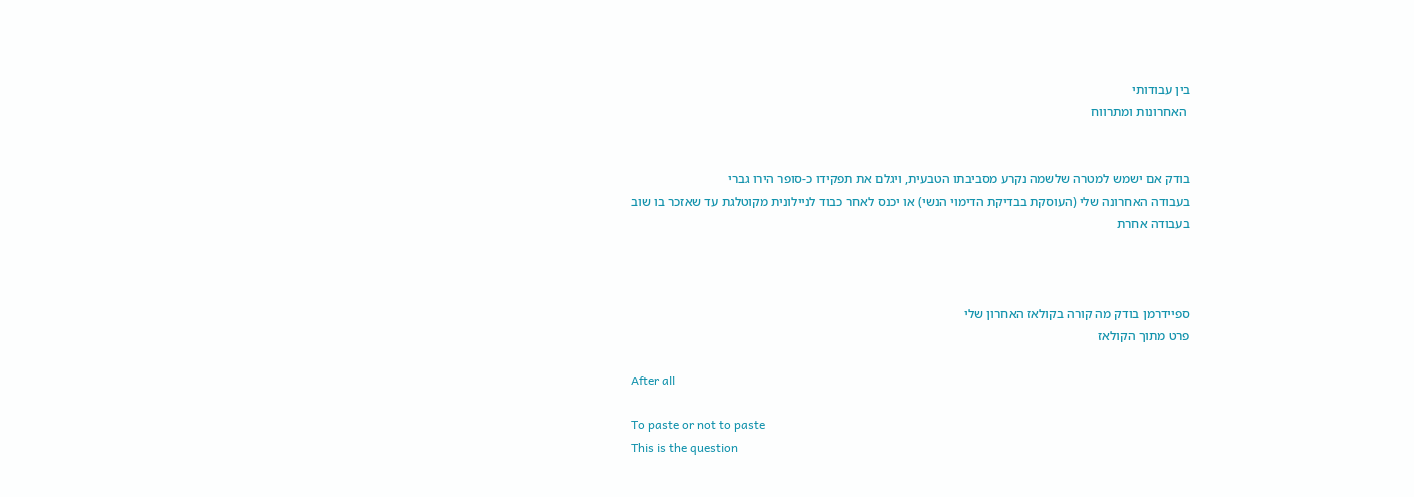בין עבודותי
 האחרונות ומתרווח


בודק אם ישמש למטרה שלשמה נקרע מסביבתו הטבעית, ויגלם את תפקידו כ-סופר הירו גברי
בעבודה האחרונה שלי (העוסקת בבדיקת הדימוי הנשי) או יכנס לאחר כבוד לניילונית מקוטלגת עד שאזכר בו שוב בעבודה אחרת



ספיידרמן בודק מה קורה בקולאז האחרון שלי
פרט מתוך הקולאז

After all

To paste or not to paste
This is the question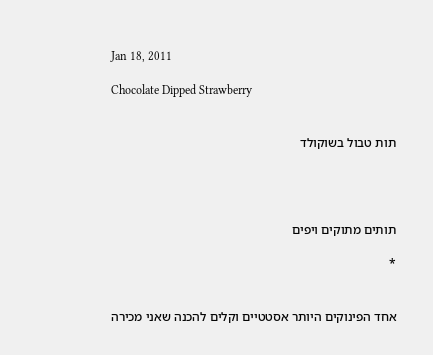Jan 18, 2011

Chocolate Dipped Strawberry


תות טבול בשוקולד




תותים מתוקים ויפים

*


אחד הפינוקים היותר אסטטיים וקלים להכנה שאני מכירה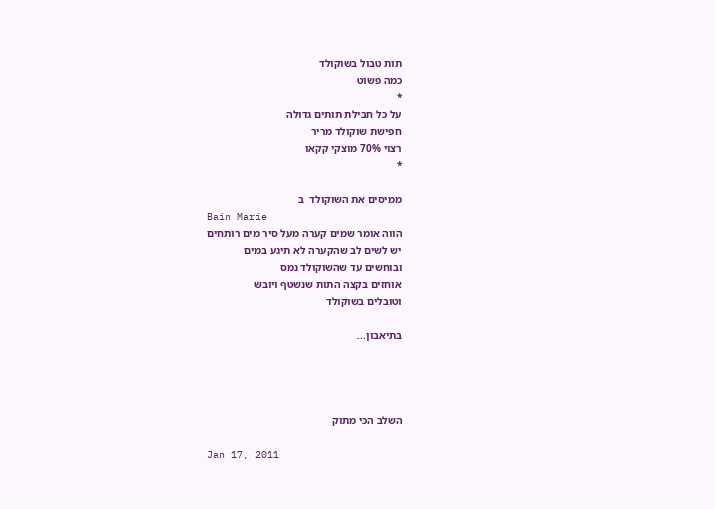תות טבול בשוקולד
כמה פשוט
*
על כל חבילת תותים גדולה
חפישת שוקולד מריר
רצוי 70% מוצקי קקאו
*

ממיסים את השוקולד  ב
Bain Marie
הווה אומר שמים קערה מעל סיר מים רותחים
יש לשים לב שהקערה לא תיגע במים
ובוחשים עד שהשוקולד נמס
אוחזים בקצה התות שנשטף ויובש
וטובלים בשוקולד

בתיאבון...




השלב הכי מתוק

Jan 17, 2011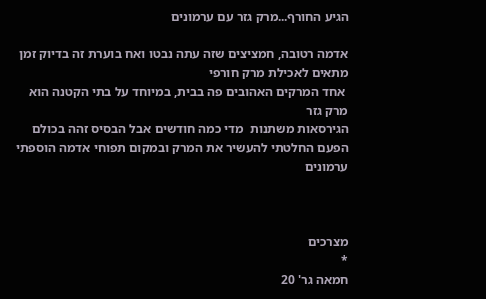הגיע החורף...מרק גזר עם ערמונים

אדמה רטובה, חמציצים שזה עתה נבטו ואח בוערת זה בדיוק זמן מתאים לאכילת מרק חורפי
 אחד המרקים האהובים פה בבית, במיוחד על בתי הקטנה הוא מרק גזר
הגירסאות משתנות  מדי כמה חודשים אבל הבסיס זהה בכולם
הפעם החלטתי להעשיר את המרק ובמקום תפוחי אדמה הוספתי ערמונים



מצרכים
*
חמאה גר' 20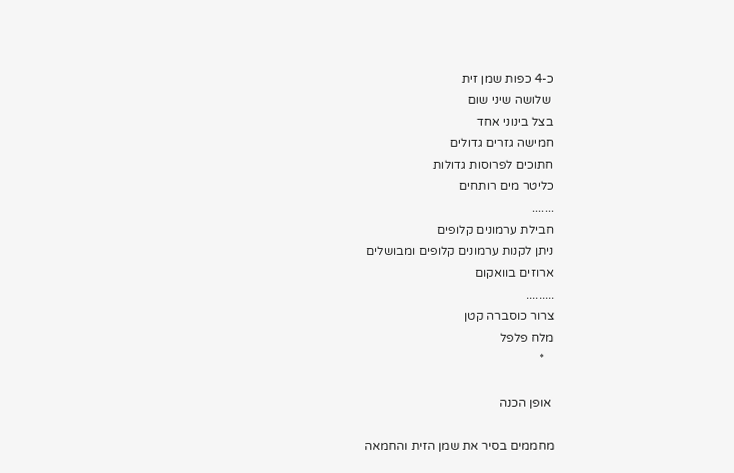כ-4 כפות שמן זית
 שלושה שיני שום
בצל בינוני אחד
חמישה גזרים גדולים
חתוכים לפרוסות גדולות
כליטר מים רותחים
.......
חבילת ערמונים קלופים
ניתן לקנות ערמונים קלופים ומבושלים
ארוזים בוואקום
.........
צרור כוסברה קטן
מלח פלפל
   *

 אופן הכנה

מחממים בסיר את שמן הזית והחמאה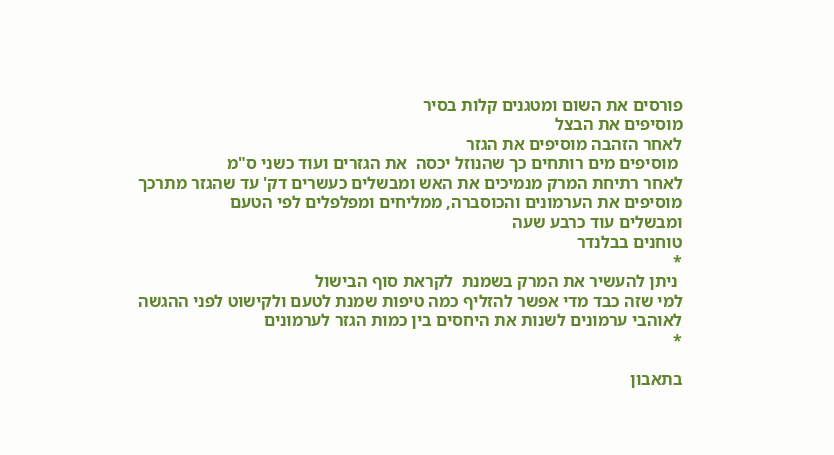פורסים את השום ומטגנים קלות בסיר
מוסיפים את הבצל
לאחר הזהבה מוסיפים את הגזר
 מוסיפים מים רותחים כך שהנוזל יכסה  את הגזרים ועוד כשני ס"מ
לאחר רתיחת המרק מנמיכים את האש ומבשלים כעשרים דק' עד שהגזר מתרכך
מוסיפים את הערמונים והכוסברה, ממליחים ומפלפלים לפי הטעם
ומבשלים עוד כרבע שעה
טוחנים בבלנדר
*
 ניתן להעשיר את המרק בשמנת  לקראת סוף הבישול
למי שזה כבד מדי אפשר להזליף כמה טיפות שמנת לטעם ולקישוט לפני ההגשה
לאוהבי ערמונים לשנות את היחסים בין כמות הגזר לערמונים
*

בתאבון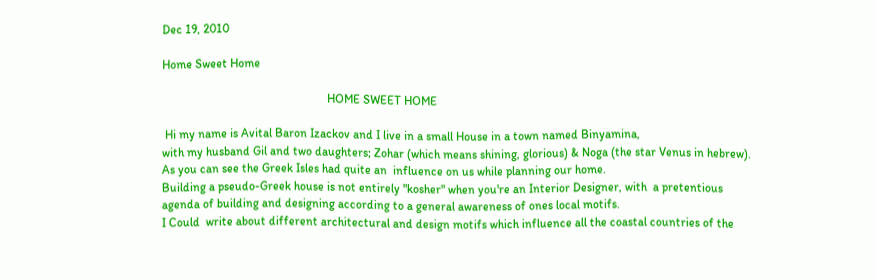Dec 19, 2010

Home Sweet Home

                                                       HOME SWEET HOME

 Hi my name is Avital Baron Izackov and I live in a small House in a town named Binyamina,
with my husband Gil and two daughters; Zohar (which means shining, glorious) & Noga (the star Venus in hebrew).
As you can see the Greek Isles had quite an  influence on us while planning our home.
Building a pseudo-Greek house is not entirely "kosher" when you're an Interior Designer, with  a pretentious agenda of building and designing according to a general awareness of ones local motifs.
I Could  write about different architectural and design motifs which influence all the coastal countries of the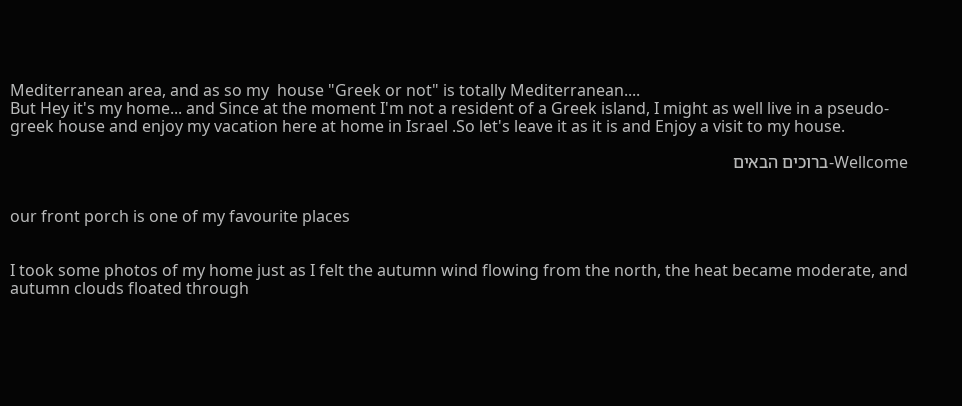Mediterranean area, and as so my  house "Greek or not" is totally Mediterranean....
But Hey it's my home... and Since at the moment I'm not a resident of a Greek island, I might as well live in a pseudo-greek house and enjoy my vacation here at home in Israel .So let's leave it as it is and Enjoy a visit to my house.

Wellcome-ברוכים הבאים


our front porch is one of my favourite places


I took some photos of my home just as I felt the autumn wind flowing from the north, the heat became moderate, and autumn clouds floated through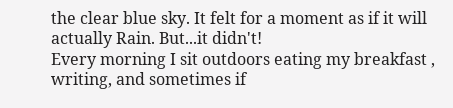the clear blue sky. It felt for a moment as if it will actually Rain. But...it didn't!
Every morning I sit outdoors eating my breakfast , writing, and sometimes if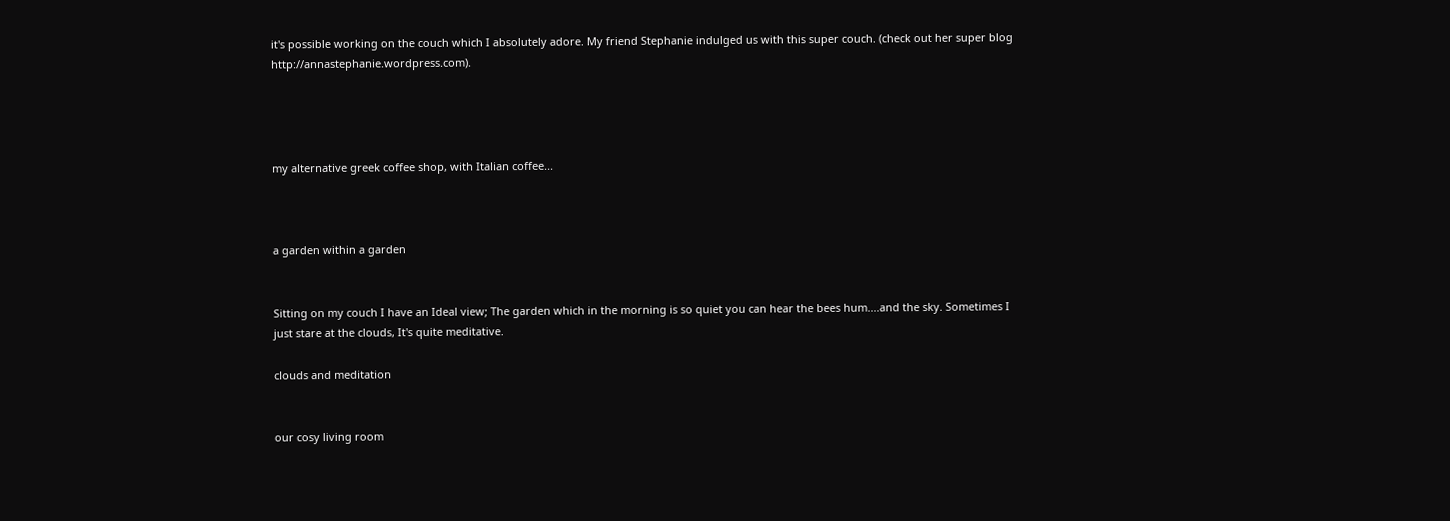it's possible working on the couch which I absolutely adore. My friend Stephanie indulged us with this super couch. (check out her super blog  http://annastephanie.wordpress.com).




my alternative greek coffee shop, with Italian coffee...



a garden within a garden


Sitting on my couch I have an Ideal view; The garden which in the morning is so quiet you can hear the bees hum....and the sky. Sometimes I just stare at the clouds, It's quite meditative.

clouds and meditation


our cosy living room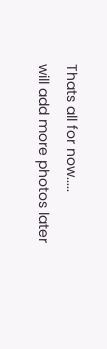Thats all for now.....
will add more photos later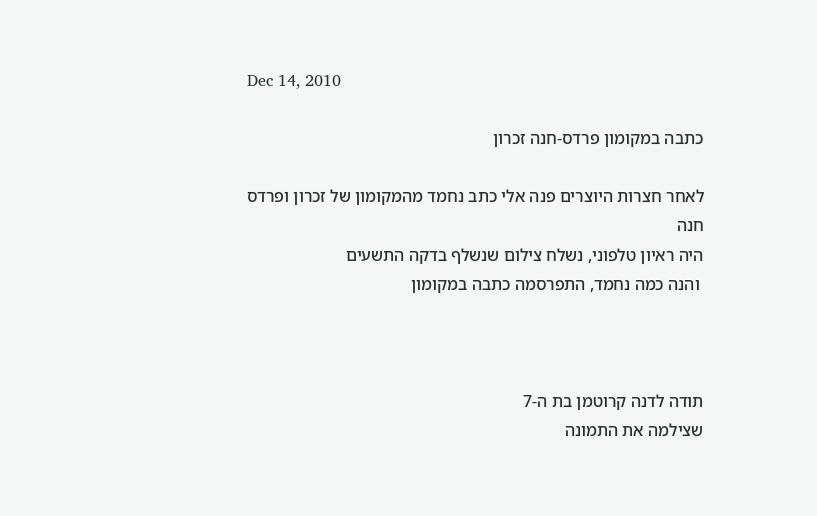Dec 14, 2010

כתבה במקומון פרדס-חנה זכרון

לאחר חצרות היוצרים פנה אלי כתב נחמד מהמקומון של זכרון ופרדס חנה
היה ראיון טלפוני, נשלח צילום שנשלף בדקה התשעים
 והנה כמה נחמד, התפרסמה כתבה במקומון



תודה לדנה קרוטמן בת ה-7
שצילמה את התמונה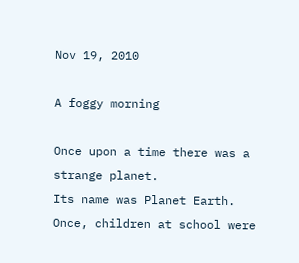Nov 19, 2010

A foggy morning

Once upon a time there was a strange planet.
Its name was Planet Earth.
Once, children at school were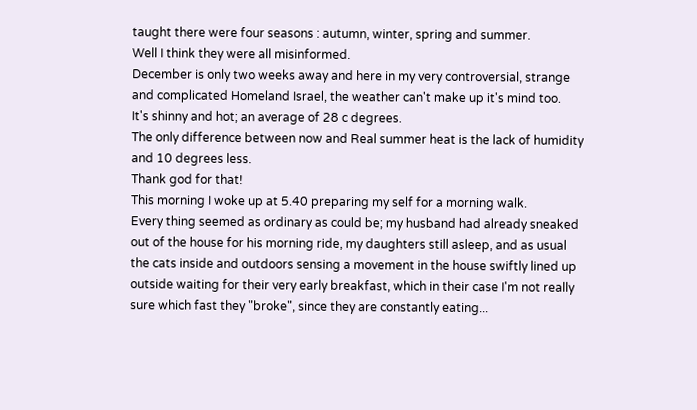taught there were four seasons : autumn, winter, spring and summer.
Well I think they were all misinformed.
December is only two weeks away and here in my very controversial, strange and complicated Homeland Israel, the weather can't make up it's mind too.
It's shinny and hot; an average of 28 c degrees.
The only difference between now and Real summer heat is the lack of humidity and 10 degrees less.
Thank god for that!
This morning I woke up at 5.40 preparing my self for a morning walk.
Every thing seemed as ordinary as could be; my husband had already sneaked out of the house for his morning ride, my daughters still asleep, and as usual the cats inside and outdoors sensing a movement in the house swiftly lined up outside waiting for their very early breakfast, which in their case I'm not really sure which fast they "broke", since they are constantly eating...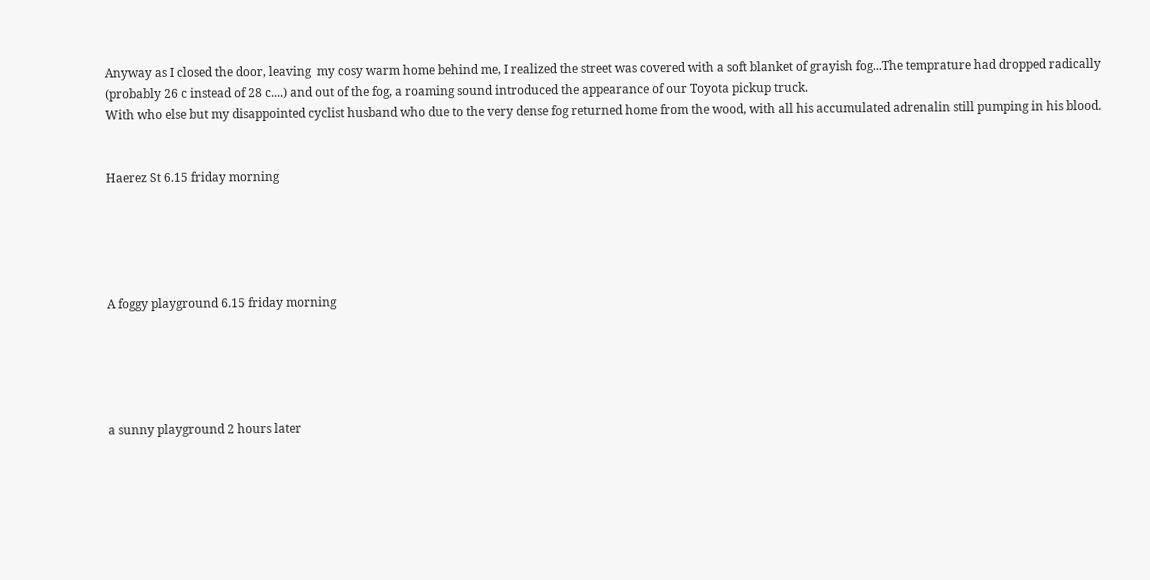Anyway as I closed the door, leaving  my cosy warm home behind me, I realized the street was covered with a soft blanket of grayish fog...The temprature had dropped radically (probably 26 c instead of 28 c....) and out of the fog, a roaming sound introduced the appearance of our Toyota pickup truck.
With who else but my disappointed cyclist husband who due to the very dense fog returned home from the wood, with all his accumulated adrenalin still pumping in his blood.


Haerez St 6.15 friday morning





A foggy playground 6.15 friday morning





a sunny playground 2 hours later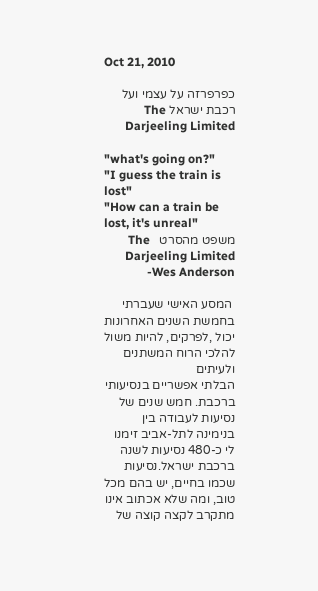Oct 21, 2010

כפרפרזה על עצמי ועל רכבת ישראל The Darjeeling Limited

"what's going on?"
"I guess the train is lost"
"How can a train be lost, it's unreal"
משפט מהסרט   The  Darjeeling Limited -Wes Anderson

 המסע האישי שעברתי בחמשת השנים האחרונות יכול ,לפרקים, להיות משול  להלכי הרוח המשתנים ולעיתים
הבלתי אפשריים בנסיעותי ברכבת. חמש שנים של נסיעות לעבודה בין בנימינה לתל-אביב זימנו לי כ-480 נסיעות לשנה ברכבת ישראל.נסיעות שכמו בחיים, יש בהם מכל טוב, ומה שלא אכתוב אינו מתקרב לקצה קוצה של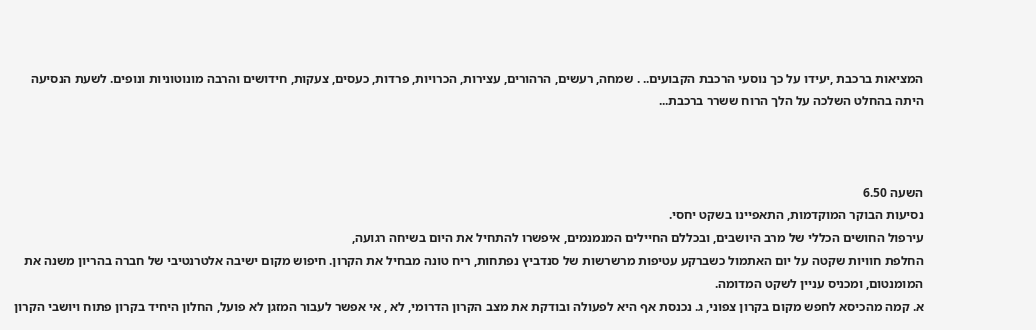המציאות ברכבת ,יעידו על כך נוסעי הרכבת הקבועים.. . שמחה, רעשים, הרהורים, עצירות, הכרויות, פרדות, כעסים, צעקות, חידושים והרבה מונוטוניות ונופים. לשעת הנסיעה היתה בהחלט השלכה על הלך הרוח ששרר ברכבת...



השעה 6.50
נסיעות הבוקר המוקדמות, התאפיינו בשקט יחסי.
עירפול החושים הכללי של מרב היושבים, ובכללם החיילים המנמנמים, איפשרו להתחיל את היום בשיחה רגועה,
החלפת חוויות שקטה על יום האתמול כשברקע עטיפות מרשרשות של סנדביץ נפתחות, ריח טונה מבחיל את הקרון. חיפוש מקום ישיבה אלטרנטיבי של חברה בהריון משנה את המומנטום, ומכניס עניין לשקט המדומה.
א. קמה מהכיסא לחפש מקום בקרון צפוני, ג. נכנסת אף היא לפעולה ובודקת את מצב הקרון הדרומי, לא , אי אפשר לעבור המזגן לא פועל, החלון היחיד בקרון פתוח ויושבי הקרון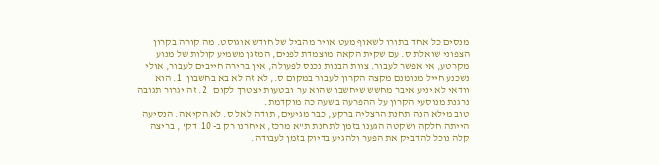מנסים כל אחד בתורו לשאוף מעט אויר מהביל של חודש אוגוסט. מה קורה בקרון הצפוני שואלת ס. עם שקית הקאה מוצמדת לפנים, המזגן משמיע קולות של מנוע מקרטע, אי אפשר לעבור. צוות הבנות נכנס לפעולה, אין ברירה חייבים לעבור, אולי נשכנע חייל מנומנם מקצה הקרון לעבור במקום ס., לא זה לא בא בחשבון  1. הוא וודאי לא יניע איבר מחשש שיחשבו שהוא ער  ובטעות יצטרך לקום   2. זה יגרור תגובה נרגנת מנוסעי הקרון על ההפרעה בשעה כה מוקדמת.
טוב מילא הנה תחנת הרצליה ברקע, כבר מגיעים, תודה לאל ס. לא הקיאה. הנסיעה הייתה חלקה ושקטה הגענו בזמן לתחנת ת"א מרכז, איחרנו רק ב- 10  דק' , בריצה קלה נוכל להדביק את הפער ולהגיע בדיוק בזמן לעבודה.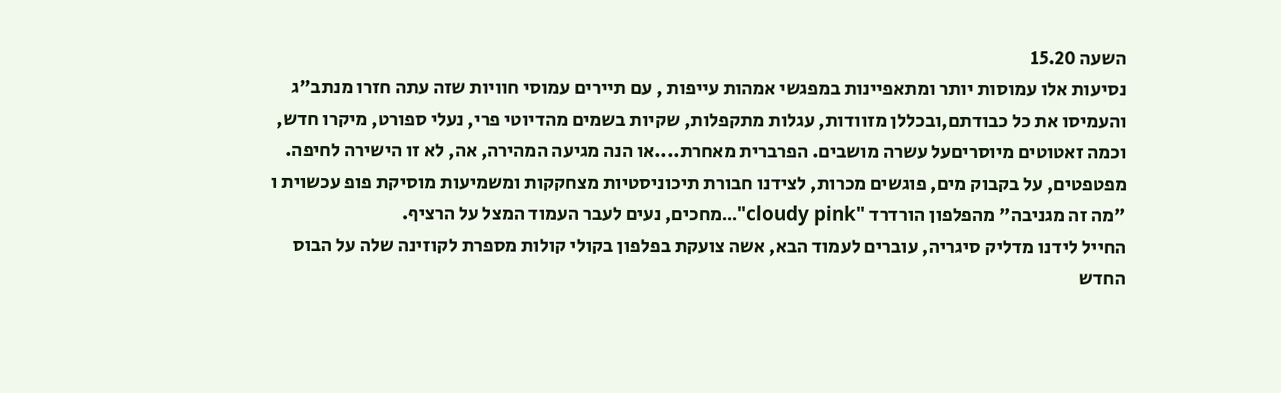השעה 15.20
נסיעות אלו עמוסות יותר ומתאפיינות במפגשי אמהות עייפות , עם תיירים עמוסי חוויות שזה עתה חזרו מנתב"ג והעמיסו את כל כבודתם,ובכללן מזוודות, עגלות מתקפלות, שקיות בשמים מהדיוטי פרי, נעלי ספורט, מיקרו חדש, וכמה זאטוטים מיוסריםעל עשרה מושבים. הפרברית מאחרת....או הנה מגיעה המהירה, אה, לא זו הישירה לחיפה. מפטפטים, על בקבוק מים, פוגשים מכרות, לצידנו חבורת תיכוניסטיות מצחקקות ומשמיעות מוסיקת פופ עכשוית ו "מה זה מגניבה" מהפלפון הורדרד "cloudy pink"...מחכים, נעים לעבר העמוד המצל על הרציף.
החייל לידנו מדליק סיגריה, עוברים לעמוד הבא, אשה צועקת בפלפון בקולי קולות מספרת לקוזינה שלה על הבוס החדש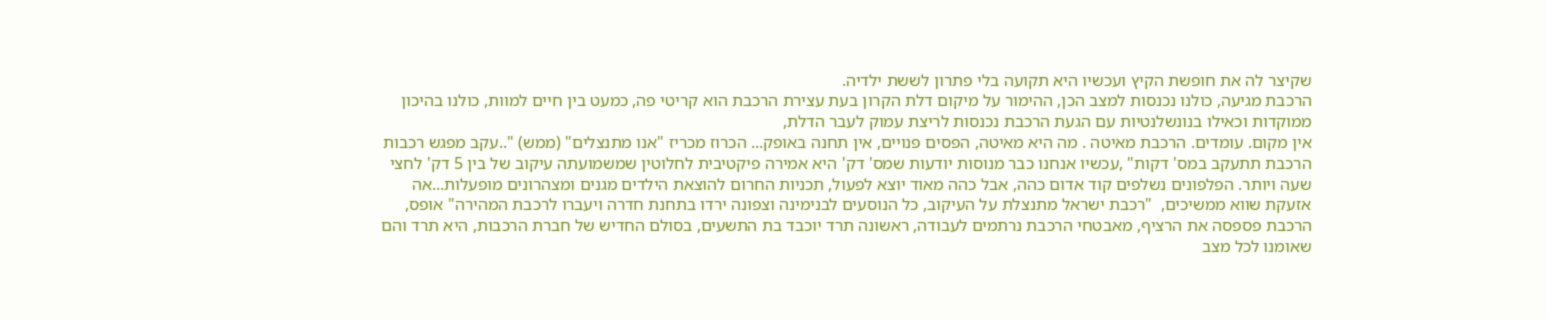שקיצר לה את חופשת הקיץ ועכשיו היא תקועה בלי פתרון לששת ילדיה.
הרכבת מגיעה, כולנו נכנסות למצב הכן, ההימור על מיקום דלת הקרון בעת עצירת הרכבת הוא קריטי פה, כמעט בין חיים למוות, כולנו בהיכון ממוקדות וכאילו בנונשלנטיות עם הגעת הרכבת נכנסות לריצת עמוק לעבר הדלת,
אין מקום. עומדים. הרכבת מאיטה . מה היא מאיטה, הפסים פנויים, אין תחנה באופק... הכרוז מכריז "אנו מתנצלים" (ממש) "..עקב מפגש רכבות הרכבת תתעקב במס' דקות" ,עכשיו אנחנו כבר מנוסות יודעות שמס' דק' היא אמירה פיקטיבית לחלוטין שמשמועתה עיקוב של בין 5 דק' לחצי שעה ויותר. הפלפונים נשלפים קוד אדום כהה, אבל כהה מאוד יוצא לפעול, תכניות החרום להוצאת הילדים מגנים ומצהרונים מופעלות...אה אזעקת שווא ממשיכים,  "רכבת ישראל מתנצלת על העיקוב, כל הנוסעים לבנימינה וצפונה ירדו בתחנת חדרה ויעברו לרכבת המהירה" אופס, הרכבת פספסה את הרציף, מאבטחי הרכבת נרתמים לעבודה, ראשונה תרד יוכבד בת התשעים, בסולם החדיש של חברת הרכבות, היא תרד והם שאומנו לכל מצב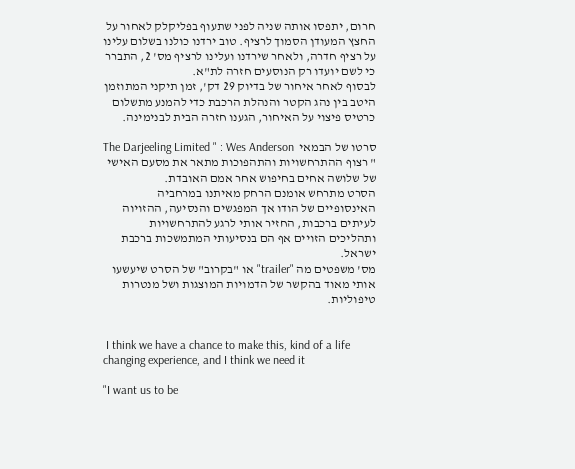חרום, יתפסו אותה שניה לפני שתעוף בפליקלק לאחור על החצץ המעודן הסמוך לרציף. טוב ירדנו כולנו בשלום עלינו על רציף חדרה, ולאחר שירדנו ועלינו לרציף מס' 2, התברר כי לשם יועדו רק הנוסעים חזרה לת"א.
לבסוף לאחר איחור של בדיוק 29 דק', זמן תיקני המתוזמן היטב בין נהג הקטר והנהלת הרכבת כדי להמנע מתשלום כרטיס פיצוי על האיחור, הגענו חזרה הבית לבנימינה.

סרטו של הבמאי  The Darjeeling Limited " : Wes Anderson " רצוף ההתרחשויות והתהפוכות מתאר את מסעם האישי של שלושה אחים בחיפוש אחר אמם האובדת.
הסרט מתרחש אומנם הרחק מאיתנו במרחביה האינסופיים של הודו אך המפגשים והנסיעה, ההזויוה
לעיתים ברכבות, החזיר אותי לרגע להתרחשויות ותהליכים הזויים אף הם בנסיעותי המתמשכות ברכבת ישראל.
מס' משפטים מה "trailer" או "בקרוב" של הסרט שיעשעו אותי מאוד בהקשר של הדמויות המוצגות ושל מנטרות טיפוליות.


 I think we have a chance to make this, kind of a life changing experience, and I think we need it

"I want us to be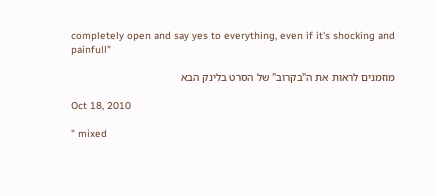completely open and say yes to everything, even if it's shocking and painfull"

מוזמנים לראות את ה"בקרוב" של הסרט בלינק הבא

Oct 18, 2010

" mixed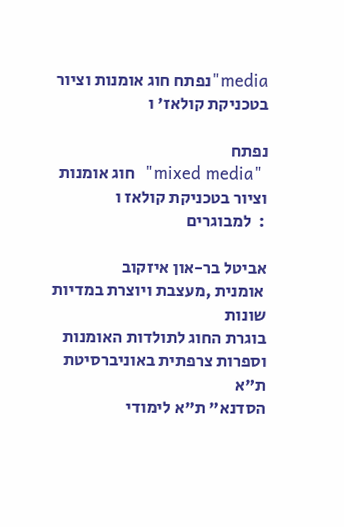media"נפתח חוג אומנות וציור בטכניקת קולאז' ו

נפתח
 "mixed media"  חוג אומנות וציור בטכניקת קולאז ו
 :  למבוגרים

אביטל בר-און איזקוב
 אומנית ,מעצבת ויוצרת במדיות שונות
בוגרת החוג לתולדות האומנות וספרות צרפתית באוניברסיטת ת"א
הסדנא" ת"א לימודי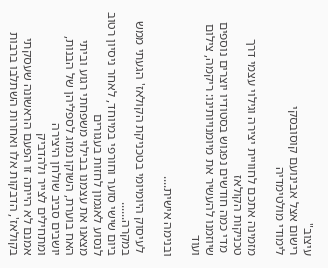עיצוב"
רישום אצל אבינועם קוסובסקי
לימודי מולטימדיה

מזמינה אתכם לחוויית יצירה וגילוי עצמי דרך טכניקות הקולאז
 מדי כמה חודשים נפגוש בסטודיו יוצרים נוספים שיוזמנו להעשיר את מיומנויותינו: ריקמה, צילום ועוד

ובנימה אישית....

 לעיסוק היומיומי בטכניקת הקולאז' הגעתי ממש במקרה......
ביום שישי סוער וחורפי במיוחד, לאחר ניסיון רטוב לנסוע לאגמון לחזות בעגורים
מצאנו את עצמנו בבילוי משפחתי רגוע וביתי
האח בוערת, השוקו נמזג לספליהן של הבנות, יושבים סביב שולחן היצירה
ומתחילים לצייר ולהדביק
אמנם לא הייתה זו הפעם הראשונה שעסקתי בקולאז', הדבקות אלו ואחרות השתלבו ברבות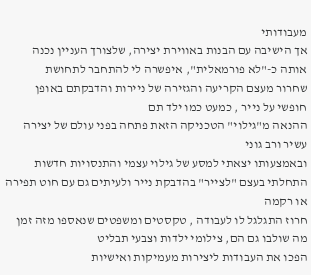מעבודותי
אך הישיבה עם הבנות באווירת יצירה, שלצורך העניין נכנה אותה כ-"לא פורמאלית", איפשרה לי להתחבר לתחושת
שחרור מעצם הקריעה והגזירה של ניירות והדבקתם באופן חופשי על נייר , כמעט כמו ילד תם
ההנאה מ"גילוי" הטכניקה הזאת פתחה בפני עולם של יצירה עשיר ורב גוני
ובאמצעותו יצאתי למסע של גילוי עצמי והתנסויות חדשות
התחלתי בעצם "לצייר" בהדבקת נייר ולעיתים גם עם חוט תפירה או רקמה
חרוז התגלגל לו לעבודה , טקסטים ומשפטים שנאספו מזה זמן מה שולבו גם הם, צילומי ילדות וצבעי תבליט
הפכו את העבודות ליצירות מעמיקות ואישיות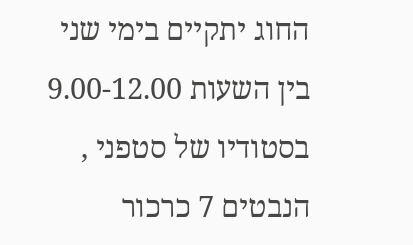החוג יתקיים בימי שני בין השעות 9.00-12.00
בסטודיו של סטפני , הנבטים 7 כרכור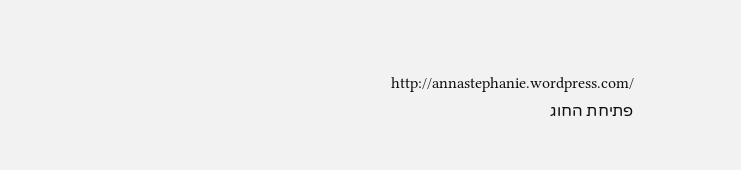http://annastephanie.wordpress.com/
פתיחת החוג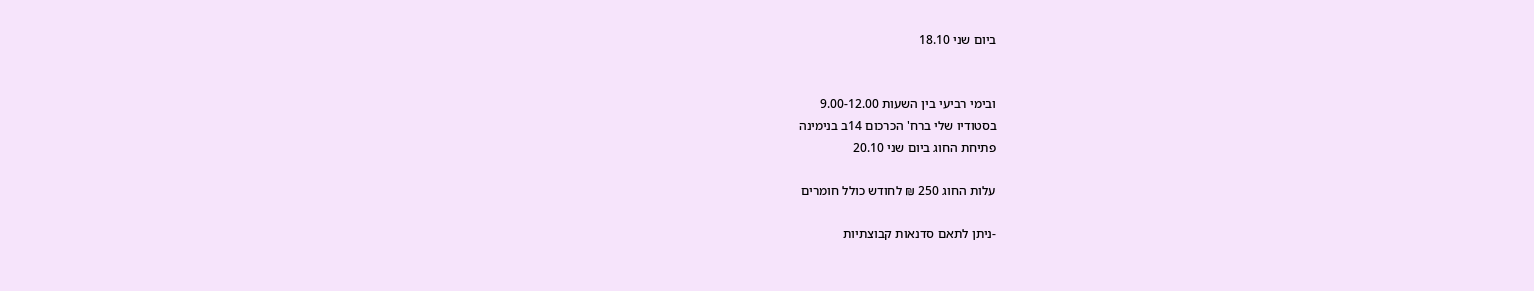ביום שני 18.10


ובימי רביעי בין השעות 9.00-12.00
בסטודיו שלי ברח' הכרכום 14ב בנימינה
פתיחת החוג ביום שני 20.10

עלות החוג 250 ₪ לחודש כולל חומרים

-ניתן לתאם סדנאות קבוצתיות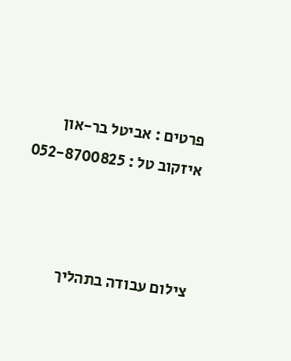פרטים : אביטל בר-און איזקוב טל : 052-8700825



צילום עבודה בתהליך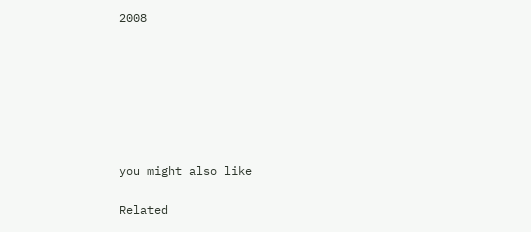2008







you might also like

Related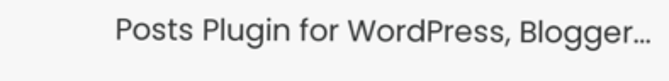Posts Plugin for WordPress, Blogger...